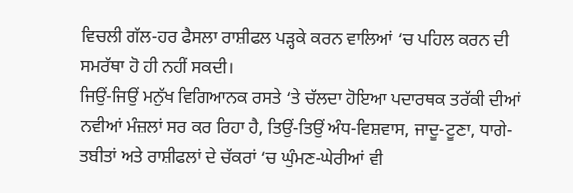ਵਿਚਲੀ ਗੱਲ-ਹਰ ਫੈਸਲਾ ਰਾਸ਼ੀਫਲ ਪੜ੍ਹਕੇ ਕਰਨ ਵਾਲਿਆਂ ‘ਚ ਪਹਿਲ ਕਰਨ ਦੀ ਸਮਰੱਥਾ ਹੋ ਹੀ ਨਹੀਂ ਸਕਦੀ।
ਜਿਉਂ-ਜਿਉਂ ਮਨੁੱਖ ਵਿਗਿਆਨਕ ਰਸਤੇ ‘ਤੇ ਚੱਲਦਾ ਹੋਇਆ ਪਦਾਰਥਕ ਤਰੱਕੀ ਦੀਆਂ ਨਵੀਆਂ ਮੰਜ਼ਲਾਂ ਸਰ ਕਰ ਰਿਹਾ ਹੈ, ਤਿਉਂ-ਤਿਉਂ ਅੰਧ-ਵਿਸ਼ਵਾਸ, ਜਾਦੂ-ਟੂਣਾ, ਧਾਗੇ-ਤਬੀਤਾਂ ਅਤੇ ਰਾਸ਼ੀਫਲਾਂ ਦੇ ਚੱਕਰਾਂ ‘ਚ ਘੁੰਮਣ-ਘੇਰੀਆਂ ਵੀ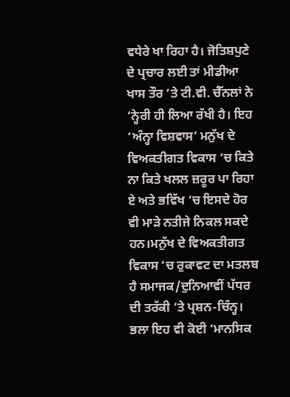ਵਧੇਰੇ ਖਾ ਰਿਹਾ ਹੈ। ਜੋਤਿਸ਼ਪੁਣੇ ਦੇ ਪ੍ਰਚਾਰ ਲਈ ਤਾਂ ਮੀਡੀਆ ਖਾਸ ਤੌਰ ‘ਤੇ ਟੀ.ਵੀ. ਚੈੱਨਲਾਂ ਨੇ ‘ਨ੍ਹੇਰੀ ਹੀ ਲਿਆ ਰੱਖੀ ਹੈ। ਇਹ ‘ਅੰਨ੍ਹਾ ਵਿਸ਼ਵਾਸ’ ਮਨੁੱਖ ਦੇ ਵਿਅਕਤੀਗਤ ਵਿਕਾਸ ‘ਚ ਕਿਤੇ ਨਾ ਕਿਤੇ ਖਲਲ ਜ਼ਰੂਰ ਪਾ ਰਿਹਾ ਏ ਅਤੇ ਭਵਿੱਖ ‘ਚ ਇਸਦੇ ਹੋਰ ਵੀ ਮਾੜੇ ਨਤੀਜੇ ਨਿਕਲ ਸਕਦੇ ਹਨ।ਮਨੁੱਖ ਦੇ ਵਿਅਕਤੀਗਤ ਵਿਕਾਸ ‘ਚ ਰੁਕਾਵਟ ਦਾ ਮਤਲਬ ਹੈ ਸਮਾਜਕ/ਦੁਨਿਆਵੀਂ ਪੱਧਰ ਦੀ ਤਰੱਕੀ ‘ਤੇ ਪ੍ਰਸ਼ਨ-ਚਿੰਨ੍ਹ। ਭਲਾ ਇਹ ਵੀ ਕੋਈ ‘ਮਾਨਸਿਕ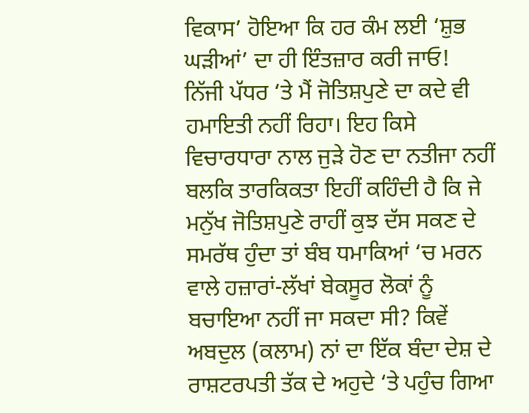ਵਿਕਾਸ’ ਹੋਇਆ ਕਿ ਹਰ ਕੰਮ ਲਈ ‘ਸ਼ੁਭ ਘੜੀਆਂ’ ਦਾ ਹੀ ਇੰਤਜ਼ਾਰ ਕਰੀ ਜਾਓ!
ਨਿੱਜੀ ਪੱਧਰ ‘ਤੇ ਮੈਂ ਜੋਤਿਸ਼ਪੁਣੇ ਦਾ ਕਦੇ ਵੀ ਹਮਾਇਤੀ ਨਹੀਂ ਰਿਹਾ। ਇਹ ਕਿਸੇ ਵਿਚਾਰਧਾਰਾ ਨਾਲ ਜੁੜੇ ਹੋਣ ਦਾ ਨਤੀਜਾ ਨਹੀਂ ਬਲਕਿ ਤਾਰਕਿਕਤਾ ਇਹੀਂ ਕਹਿੰਦੀ ਹੈ ਕਿ ਜੇ ਮਨੁੱਖ ਜੋਤਿਸ਼ਪੁਣੇ ਰਾਹੀਂ ਕੁਝ ਦੱਸ ਸਕਣ ਦੇ ਸਮਰੱਥ ਹੁੰਦਾ ਤਾਂ ਬੰਬ ਧਮਾਕਿਆਂ ‘ਚ ਮਰਨ ਵਾਲੇ ਹਜ਼ਾਰਾਂ-ਲੱਖਾਂ ਬੇਕਸੂਰ ਲੋਕਾਂ ਨੂੰ ਬਚਾਇਆ ਨਹੀਂ ਜਾ ਸਕਦਾ ਸੀ? ਕਿਵੇਂ ਅਬਦੁਲ (ਕਲਾਮ) ਨਾਂ ਦਾ ਇੱਕ ਬੰਦਾ ਦੇਸ਼ ਦੇ ਰਾਸ਼ਟਰਪਤੀ ਤੱਕ ਦੇ ਅਹੁਦੇ ‘ਤੇ ਪਹੁੰਚ ਗਿਆ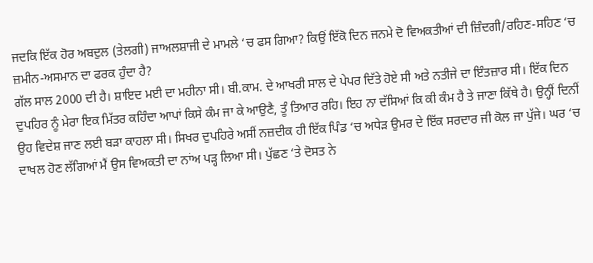ਜਦਕਿ ਇੱਕ ਹੋਰ ਅਬਦੁਲ (ਤੇਲਗੀ) ਜਾਅਲਸ਼ਾਜੀ ਦੇ ਮਾਮਲੇ ‘ਚ ਫਸ ਗਿਆ? ਕਿਉਂ ਇੱਕੋ ਦਿਨ ਜਨਮੇ ਦੋ ਵਿਅਕਤੀਆਂ ਦੀ ਜ਼ਿੰਦਗੀ/ਰਹਿਣ-ਸਹਿਣ ‘ਚ ਜ਼ਮੀਨ-ਅਸਮਾਨ ਦਾ ਫਰਕ ਹੁੰਦਾ ਹੈ?
ਗੱਲ ਸਾਲ 2000 ਦੀ ਹੈ। ਸ਼ਾਇਦ ਮਈ ਦਾ ਮਹੀਨਾ ਸੀ। ਬੀ.ਕਾਮ. ਦੇ ਆਖਰੀ ਸਾਲ ਦੇ ਪੇਪਰ ਦਿੱਤੇ ਹੋਏ ਸੀ ਅਤੇ ਨਤੀਜੇ ਦਾ ਇੰਤਜ਼ਾਰ ਸੀ। ਇੱਕ ਦਿਨ ਦੁਪਹਿਰ ਨੂੰ ਮੇਰਾ ਇਕ ਮਿੱਤਰ ਕਹਿੰਦਾ ਆਪਾਂ ਕਿਸੇ ਕੰਮ ਜਾ ਕੇ ਆਉਣੈ, ਤੂੰ ਤਿਆਰ ਰਹਿ। ਇਹ ਨਾ ਦੱਸਿਆਂ ਕਿ ਕੀ ਕੰਮ ਹੈ ਤੇ ਜਾਣਾ ਕਿੱਥੇ ਹੈ। ਉਨ੍ਹੀਂ ਦਿਨੀਂ ਉਹ ਵਿਦੇਸ਼ ਜਾਣ ਲਈ ਬੜਾ ਕਾਹਲਾ ਸੀ। ਸਿਖਰ ਦੁਪਹਿਰੇ ਅਸੀਂ ਨਜ਼ਦੀਕ ਹੀ ਇੱਕ ਪਿੰਡ ‘ਚ ਅਧੇੜ ਉਮਰ ਦੇ ਇੱਕ ਸਰਦਾਰ ਜੀ ਕੋਲ ਜਾ ਪੁੱਜੇ। ਘਰ ‘ਚ ਦਾਖਲ ਹੋਣ ਲੱਗਿਆਂ ਮੈਂ ਉਸ ਵਿਅਕਤੀ ਦਾ ਨਾਂਅ ਪੜ੍ਹ ਲਿਆ ਸੀ। ਪੁੱਛਣ ‘ਤੇ ਦੋਸਤ ਨੇ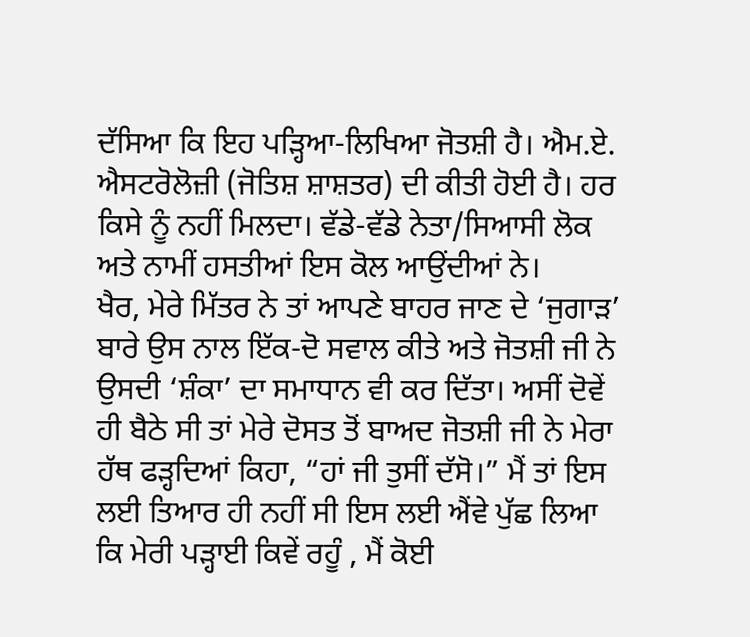ਦੱਸਿਆ ਕਿ ਇਹ ਪੜ੍ਹਿਆ-ਲਿਖਿਆ ਜੋਤਸ਼ੀ ਹੈ। ਐਮ.ਏ. ਐਸਟਰੋਲੋਜ਼ੀ (ਜੋਤਿਸ਼ ਸ਼ਾਸ਼ਤਰ) ਦੀ ਕੀਤੀ ਹੋਈ ਹੈ। ਹਰ ਕਿਸੇ ਨੂੰ ਨਹੀਂ ਮਿਲਦਾ। ਵੱਡੇ-ਵੱਡੇ ਨੇਤਾ/ਸਿਆਸੀ ਲੋਕ ਅਤੇ ਨਾਮੀਂ ਹਸਤੀਆਂ ਇਸ ਕੋਲ ਆਉਂਦੀਆਂ ਨੇ।
ਖੈਰ, ਮੇਰੇ ਮਿੱਤਰ ਨੇ ਤਾਂ ਆਪਣੇ ਬਾਹਰ ਜਾਣ ਦੇ ‘ਜੁਗਾੜ’ ਬਾਰੇ ਉਸ ਨਾਲ ਇੱਕ-ਦੋ ਸਵਾਲ ਕੀਤੇ ਅਤੇ ਜੋਤਸ਼ੀ ਜੀ ਨੇ ਉਸਦੀ ‘ਸ਼ੰਕਾ’ ਦਾ ਸਮਾਧਾਨ ਵੀ ਕਰ ਦਿੱਤਾ। ਅਸੀਂ ਦੋਵੇਂ ਹੀ ਬੈਠੇ ਸੀ ਤਾਂ ਮੇਰੇ ਦੋਸਤ ਤੋਂ ਬਾਅਦ ਜੋਤਸ਼ੀ ਜੀ ਨੇ ਮੇਰਾ ਹੱਥ ਫੜ੍ਹਦਿਆਂ ਕਿਹਾ, “ਹਾਂ ਜੀ ਤੁਸੀਂ ਦੱਸੋ।” ਮੈਂ ਤਾਂ ਇਸ ਲਈ ਤਿਆਰ ਹੀ ਨਹੀਂ ਸੀ ਇਸ ਲਈ ਐਂਵੇ ਪੁੱਛ ਲਿਆ ਕਿ ਮੇਰੀ ਪੜ੍ਹਾਈ ਕਿਵੇਂ ਰਹੂੰ , ਮੈਂ ਕੋਈ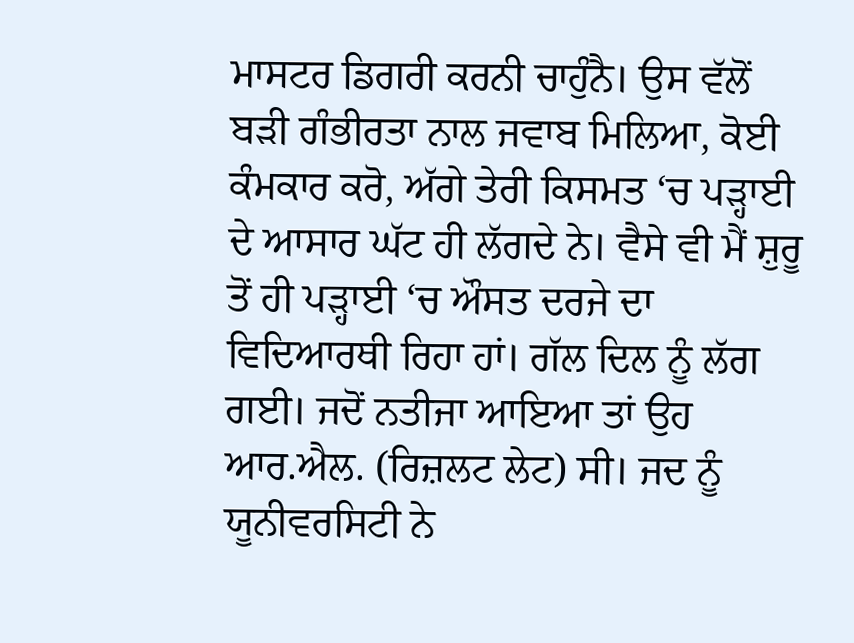ਮਾਸਟਰ ਡਿਗਰੀ ਕਰਨੀ ਚਾਹੁੰਨੈ। ਉਸ ਵੱਲੋਂ ਬੜੀ ਗੰਭੀਰਤਾ ਨਾਲ ਜਵਾਬ ਮਿਲਿਆ, ਕੋਈ ਕੰਮਕਾਰ ਕਰੋ, ਅੱਗੇ ਤੇਰੀ ਕਿਸਮਤ ‘ਚ ਪੜ੍ਹਾਈ ਦੇ ਆਸਾਰ ਘੱਟ ਹੀ ਲੱਗਦੇ ਨੇ। ਵੈਸੇ ਵੀ ਮੈਂ ਸ਼ੁਰੂ ਤੋਂ ਹੀ ਪੜ੍ਹਾਈ ‘ਚ ਔਸਤ ਦਰਜੇ ਦਾ ਵਿਦਿਆਰਥੀ ਰਿਹਾ ਹਾਂ। ਗੱਲ ਦਿਲ ਨੂੰ ਲੱਗ ਗਈ। ਜਦੋਂ ਨਤੀਜਾ ਆਇਆ ਤਾਂ ਉਹ ਆਰ.ਐਲ. (ਰਿਜ਼ਲਟ ਲੇਟ) ਸੀ। ਜਦ ਨੂੰ ਯੂਨੀਵਰਸਿਟੀ ਨੇ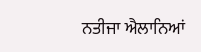ਨਤੀਜਾ ਐਲਾਨਿਆਂ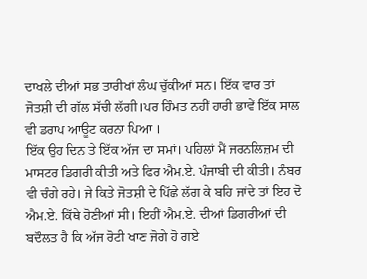ਦਾਖਲੇ ਦੀਆਂ ਸਭ ਤਾਰੀਖਾਂ ਲੰਘ ਚੁੱਕੀਆਂ ਸਨ। ਇੱਕ ਵਾਰ ਤਾਂ ਜੋਤਸ਼ੀ ਦੀ ਗੱਲ ਸੱਚੀ ਲੱਗੀ।ਪਰ ਹਿੰਮਤ ਨਹੀਂ ਹਾਰੀ ਭਾਵੇਂ ਇੱਕ ਸਾਲ ਵੀ ਡਰਾਪ ਆਊਟ ਕਰਨਾ ਪਿਆ ।
ਇੱਕ ਉਹ ਦਿਨ ਤੇ ਇੱਕ ਅੱਜ ਦਾ ਸਮਾਂ। ਪਹਿਲਾਂ ਮੈਂ ਜਰਨਲਿਜ਼ਮ ਦੀ ਮਾਸਟਰ ਡਿਗਰੀ ਕੀਤੀ ਅਤੇ ਫਿਰ ਐਮ.ਏ. ਪੰਜਾਬੀ ਦੀ ਕੀਤੀ। ਨੰਬਰ ਵੀ ਚੰਗੇ ਰਹੇ। ਜੇ ਕਿਤੇ ਜੋਤਸ਼ੀ ਦੇ ਪਿੱਛੇ ਲੱਗ ਕੇ ਬਹਿ ਜਾਂਦੇ ਤਾਂ ਇਹ ਦੋ ਐਮ.ਏ. ਕਿੱਥੇ ਹੋਣੀਆਂ ਸੀ। ਇਹੀਂ ਐਮ.ਏ. ਦੀਆਂ ਡਿਗਰੀਆਂ ਦੀ ਬਦੌਲਤ ਹੈ ਕਿ ਅੱਜ ਰੋਟੀ ਖਾਣ ਜੋਗੇ ਹੋ ਗਏ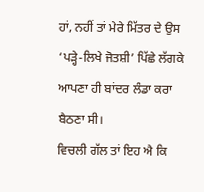ਹਾਂ, ਨਹੀਂ ਤਾਂ ਮੇਰੇ ਮਿੱਤਰ ਦੇ ਉਸ ‘ਪੜ੍ਹੇ-ਲਿਖੇ ਜੋਤਸ਼ੀ’ ਪਿੱਛੇ ਲੱਗਕੇ ਆਪਣਾ ਹੀ ਬਾਂਦਰ ਲੰਡਾ ਕਰਾ ਬੈਠਣਾ ਸੀ।
ਵਿਚਲੀ ਗੱਲ ਤਾਂ ਇਹ ਐ ਕਿ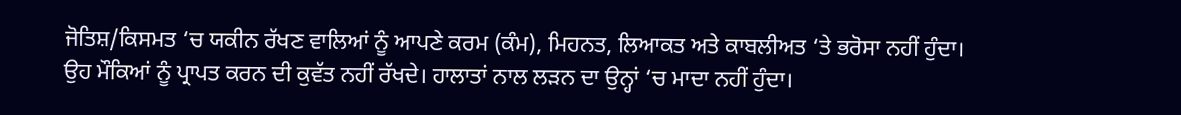ਜੋਤਿਸ਼/ਕਿਸਮਤ ‘ਚ ਯਕੀਨ ਰੱਖਣ ਵਾਲਿਆਂ ਨੂੰ ਆਪਣੇ ਕਰਮ (ਕੰਮ), ਮਿਹਨਤ, ਲਿਆਕਤ ਅਤੇ ਕਾਬਲੀਅਤ ‘ਤੇ ਭਰੋਸਾ ਨਹੀਂ ਹੁੰਦਾ। ਉਹ ਮੌਕਿਆਂ ਨੂੰ ਪ੍ਰਾਪਤ ਕਰਨ ਦੀ ਕੁਵੱਤ ਨਹੀਂ ਰੱਖਦੇ। ਹਾਲਾਤਾਂ ਨਾਲ ਲੜਨ ਦਾ ਉਨ੍ਹਾਂ ‘ਚ ਮਾਦਾ ਨਹੀਂ ਹੁੰਦਾ।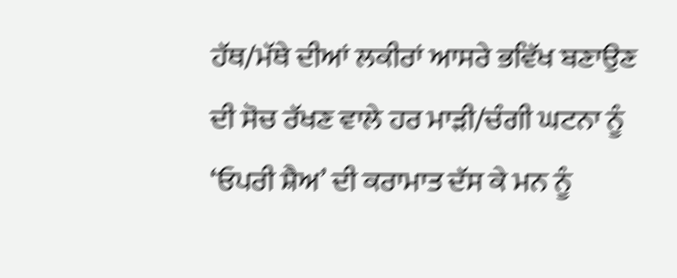ਹੱਥ/ਮੱਥੇ ਦੀਆਂ ਲਕੀਰਾਂ ਆਸਰੇ ਭਵਿੱਖ ਬਣਾਉਣ ਦੀ ਸੋਚ ਰੱਖਣ ਵਾਲੇ ਹਰ ਮਾੜੀ/ਚੰਗੀ ਘਟਨਾ ਨੂੰ ‘ਓਪਰੀ ਸ਼ੈਅ’ ਦੀ ਕਰਾਮਾਤ ਦੱਸ ਕੇ ਮਨ ਨੂੰ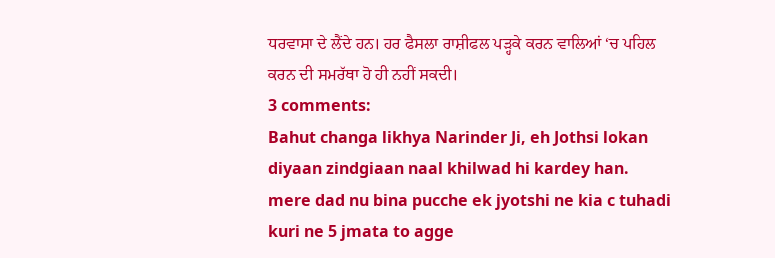ਧਰਵਾਸਾ ਦੇ ਲੈਂਦੇ ਹਨ। ਹਰ ਫੈਸਲਾ ਰਾਸ਼ੀਫਲ ਪੜ੍ਹਕੇ ਕਰਨ ਵਾਲਿਆਂ ‘ਚ ਪਹਿਲ ਕਰਨ ਦੀ ਸਮਰੱਥਾ ਹੋ ਹੀ ਨਹੀਂ ਸਕਦੀ।
3 comments:
Bahut changa likhya Narinder Ji, eh Jothsi lokan diyaan zindgiaan naal khilwad hi kardey han.
mere dad nu bina pucche ek jyotshi ne kia c tuhadi kuri ne 5 jmata to agge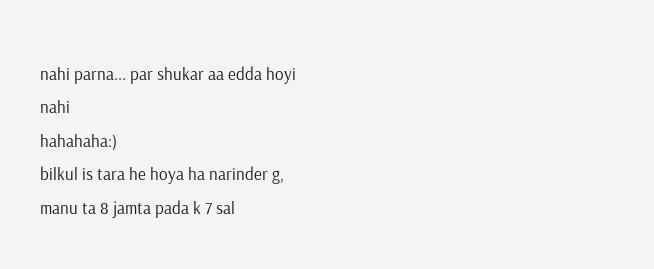nahi parna... par shukar aa edda hoyi nahi
hahahaha:)
bilkul is tara he hoya ha narinder g, manu ta 8 jamta pada k 7 sal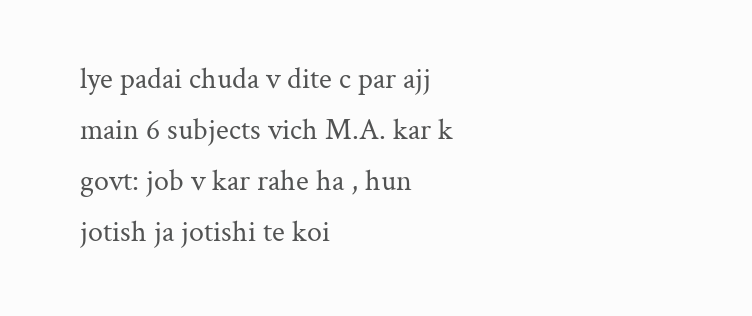lye padai chuda v dite c par ajj main 6 subjects vich M.A. kar k govt: job v kar rahe ha , hun jotish ja jotishi te koi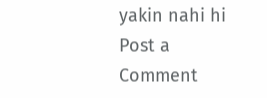yakin nahi hi
Post a Comment